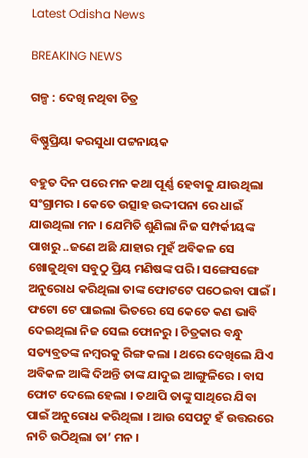Latest Odisha News

BREAKING NEWS

ଗଳ୍ପ : ଦେଖି ନଥିବା ଚିତ୍ର

ବିଷ୍ଣୁପ୍ରିୟା କରସୁଧା ପଟ୍ଟନାୟକ

ବହୁତ ଦିନ ପରେ ମନ କଥା ପୂର୍ଣ୍ଣ ହେବାକୁ ଯାଉଥିଲା ସଂଗ୍ରାମର । କେତେ ଉତ୍ସାହ ଉଦ୍ଦୀପନା ରେ ଧାଇଁ ଯାଉଥିଲା ମନ । ଯେମିତି ଶୁଣିଲା ନିଜ ସମ୍ପର୍କୀୟଙ୍କ ପାଖରୁ ..ଜଣେ ଅଛି ଯାହାର ମୁହଁ ଅବିକଳ ସେ ଖୋଜୁଥିବା ସବୁଠୁ ପ୍ରିୟ ମଣିଷଙ୍କ ପରି । ସଙ୍ଗେସଙ୍ଗେ ଅନୁରୋଧ କରିଥିଲା ତାଙ୍କ ଫୋଟଟେ ପଠେଇବା ପାଇଁ । ଫଟୋ ଟେ ପାଇଲା ଭିତରେ ସେ କେତେ କଣ ଭାବି ଦେଇଥିଲା ନିଜ ସେଲ ଫୋନରୁ । ଚିତ୍ରକାର ବନ୍ଧୁ ସତ୍ୟବ୍ରତଙ୍କ ନମ୍ବରକୁ ରିଙ୍ଗ କଲା । ଥରେ ଦେଖିଲେ ଯିଏ ଅବିକଳ ଆଙ୍କି ଦିଅନ୍ତି ତାଙ୍କ ଯାଦୁଇ ଆଙ୍ଗୁଳିରେ । ବାସ ଫୋଟ ଦେଲେ ହେଲା । ତଥାପି ତାଙ୍କୁ ସାଥିରେ ଯିବା ପାଇଁ ଅନୁରୋଧ କରିଥିଲା । ଆଉ ସେପଟୁ ହଁ ଉତ୍ତରରେ ନାଚି ଉଠିଥିଲା ତା’ ମନ ।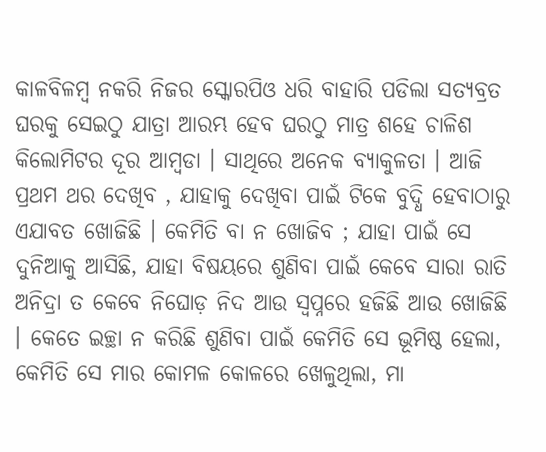କାଳବିଳମ୍ବ ନକରି ନିଜର ସ୍କୋରପିଓ ଧରି ବାହାରି ପଡିଲା ସତ୍ୟବ୍ରତ ଘରକୁ ସେଇଠୁ ଯାତ୍ରା ଆରମ୍ଭ ହେବ ଘରଠୁ ମାତ୍ର ଶହେ ଚାଳିଶ କିଲୋମିଟର ଦୂର ଆମ୍ବଡା । ସାଥିରେ ଅନେକ ବ୍ୟାକୁଳତା । ଆଜି ପ୍ରଥମ ଥର ଦେଖିବ , ଯାହାକୁ ଦେଖିବା ପାଇଁ ଟିକେ ବୁଦ୍ଧି ହେବାଠାରୁ ଏଯାବତ ଖୋଜିଛି । କେମିତି ବା ନ ଖୋଜିବ ; ଯାହା ପାଇଁ ସେ ଦୁନିଆକୁ ଆସିଛି, ଯାହା ବିଷୟରେ ଶୁଣିବା ପାଇଁ କେବେ ସାରା ରାତି ଅନିଦ୍ରା ତ କେବେ ନିଘୋଡ଼ ନିଦ ଆଉ ସ୍ୱପ୍ନରେ ହଜିଛି ଆଉ ଖୋଜିଛି । କେତେ ଇଚ୍ଛା ନ କରିଛି ଶୁଣିବା ପାଇଁ କେମିତି ସେ ଭୂମିଷ୍ଠ ହେଲା, କେମିତି ସେ ମାର କୋମଳ କୋଳରେ ଖେଳୁଥିଲା, ମା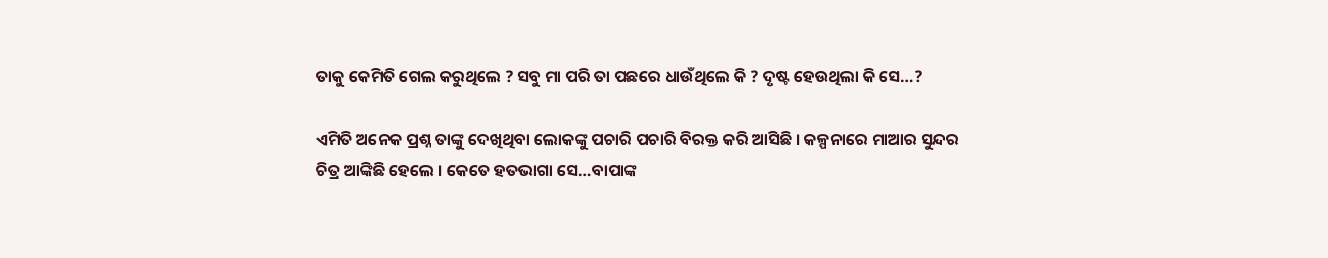ତାକୁ କେମିତି ଗେଲ କରୁଥିଲେ ? ସବୁ ମା ପରି ତା ପଛରେ ଧାଉଁଥିଲେ କି ? ଦୃଷ୍ଟ ହେଉଥିଲା କି ସେ…?

ଏମିତି ଅନେକ ପ୍ରଶ୍ନ ତାଙ୍କୁ ଦେଖିଥିବା ଲୋକଙ୍କୁ ପଚାରି ପଚାରି ବିରକ୍ତ କରି ଆସିଛି । କଳ୍ପନାରେ ମାଆର ସୁନ୍ଦର ଚିତ୍ର ଆଙ୍କିଛି ହେଲେ । କେତେ ହତଭାଗା ସେ…ବାପାଙ୍କ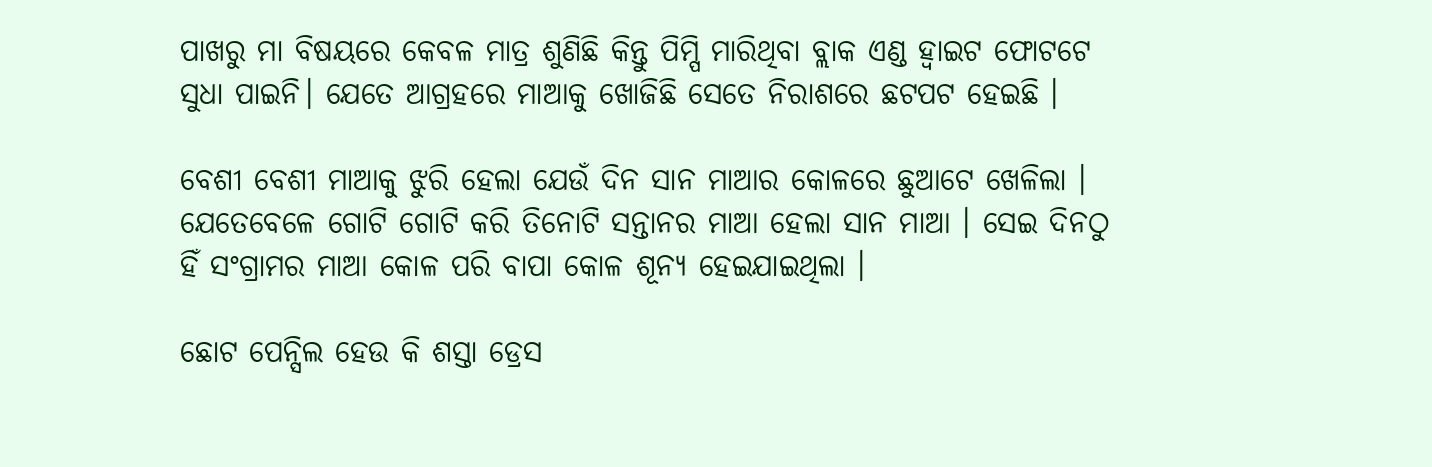ପାଖରୁ ମା ବିଷୟରେ କେବଳ ମାତ୍ର ଶୁଣିଛି କିନ୍ତୁ ପିମ୍ପି ମାରିଥିବା ବ୍ଲାକ ଏଣ୍ଡ ହ୍ଵାଇଟ ଫୋଟଟେ ସୁଧା ପାଇନି। ଯେତେ ଆଗ୍ରହରେ ମାଆକୁ ଖୋଜିଛି ସେତେ ନିରାଶରେ ଛଟପଟ ହେଇଛି ।

ବେଶୀ ବେଶୀ ମାଆକୁ ଝୁରି ହେଲା ଯେଉଁ ଦିନ ସାନ ମାଆର କୋଳରେ ଛୁଆଟେ ଖେଳିଲା । ଯେତେବେଳେ ଗୋଟି ଗୋଟି କରି ତିନୋଟି ସନ୍ତାନର ମାଆ ହେଲା ସାନ ମାଆ । ସେଇ ଦିନଠୁ ହିଁ ସଂଗ୍ରାମର ମାଆ କୋଳ ପରି ବାପା କୋଳ ଶୂନ୍ୟ ହେଇଯାଇଥିଲା ।

ଛୋଟ ପେନ୍ସିଲ ହେଉ କି ଶସ୍ତା ଡ୍ରେସ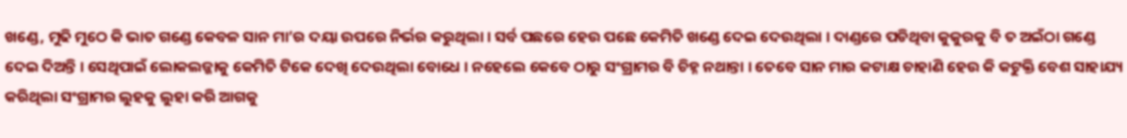ଖଣ୍ଡେ, ମୁଢି ମୁଠେ କି ଭାତ ଗଣ୍ଡେ କେବଳ ସାନ ମା’ର ଦୟା ଉପରେ ନିର୍ଭର କରୁଥିଲା । ସର୍ବ ପଛରେ ହେଉ ପଛେ କେମିତି ଖଣ୍ଡେ ଦେଇ ଦେଉଥିଲା । ଦାଣ୍ଡରେ ପଡିଥିବା କୁକୁରକୁ ବି ତ ଅଇଁଠା ଗଣ୍ଡେ ଦେଇ ଦିଅନ୍ତି । ସେଥିପାଇଁ ଲୋକଲଜ୍ଜାକୁ କେମିତି ଟିକେ ଦେଖି ଦେଉଥିଲା ବୋଧେ । ନହେଲେ କେବେ ଠାରୁ ସଂଗ୍ରାମର ବି ଚିହ୍ନ ନଥାନ୍ତା । ତେବେ ସାନ ମାର କଟାକ୍ଷ ଚାହାଣି ହେଉ କି କଟୁକ୍ତି ବେଶ ସାହାଯ୍ୟ କରିଥିଲା ସଂଗ୍ରାମର ଲୁହକୁ ଲୁହା କରି ଆଗକୁ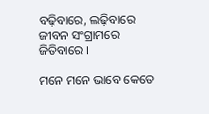ବଢ଼ିବାରେ, ଲଢ଼ିବାରେ ଜୀବନ ସଂଗ୍ରାମରେ ଜିତିବାରେ ।

ମନେ ମନେ ଭାବେ କେତେ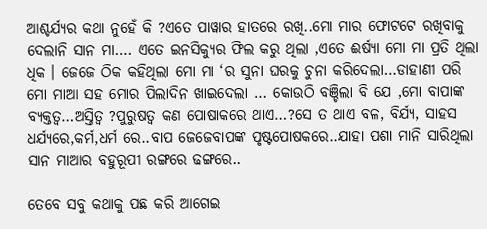ଆଶ୍ଚର୍ଯ୍ୟର କଥା ନୁହେଁ କି ?ଏତେ ପାୱାର ହାତରେ ରଖି..ମୋ ମାର ଫୋଟଟେ ରଖିବାକୁ ଦେଲାନି ସାନ ମା…. ଏତେ ଇନସିକ୍ୟୁର ଫିଲ କରୁ ଥିଲା ,ଏତେ ଈର୍ଷ୍ୟା ମୋ ମା ପ୍ରତି ଥିଲା ଧିକ । ଜେଜେ ଠିକ କହିଥିଲା ମୋ ମା ‘ର ସୁନା ଘରକୁ ଚୁନା କରିଦେଲା…ଡାହାଣୀ ପରି ମୋ ମାଆ ସହ ମୋର ପିଲାଦିନ ଖାଇଦେଲା … କୋଉଠି ବଞ୍ଚିଲା ବି ଯେ ,ମୋ ବାପାଙ୍କ ବ୍ୟକ୍ତତ୍ୱ…ଅସ୍ତିତ୍ୱ ?ପୁରୁଷତ୍ୱ କଣ ପୋଷାକରେ ଥାଏ…?ସେ ତ ଥାଏ ବଳ, ବିର୍ଯ୍ୟ, ସାହସ ଧର୍ଯ୍ୟରେ,କର୍ମ,ଧର୍ମ ରେ..ବାପ ଜେଜେବାପଙ୍କ ପୃଷ୍ଟପୋଷକରେ..ଯାହା ପଶା ମାନି ସାରିଥିଲା ସାନ ମାଆର ବହୁରୂପୀ ରଙ୍ଗରେ ଢଙ୍ଗରେ..

ତେବେ ସବୁ କଥାକୁ ପଛ କରି ଆଗେଇ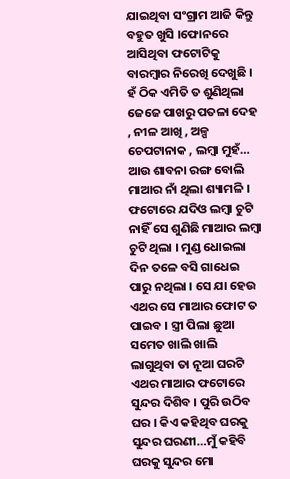ଯାଇଥିବା ସଂଗ୍ରାମ ଆଜି କିନ୍ତୁ ବହୁତ ଖୁସି ।ଫୋନରେ ଆସିଥିବା ଫଟୋଟିକୁ ବାରମ୍ବାର ନିରେଖି ଦେଖୁଛି । ହଁ ଠିକ ଏମିତି ତ ଶୁଣିଥିଲା ଜେଜେ ପାଖରୁ ପତଳା ଦେହ , ନୀଳ ଆଖି , ଅଳ୍ପ ଚେପଟାନାକ , ଲମ୍ବା ମୁହଁ… ଆଉ ଶାବନା ରଙ୍ଗ ବୋଲି ମାଆର ନାଁ ଥିଲା ଶ୍ୟାମଳି । ଫଟୋରେ ଯଦିଓ ଲମ୍ବା ଚୁଟି ନାହିଁ ସେ ଶୁଣିଛି ମାଆର ଲମ୍ବା ଚୁଟି ଥିଲା । ମୁଣ୍ଡ ଧୋଇଲା ଦିନ ତଳେ ବସି ଗାଧେଇ ପାରୁ ନଥିଲା । ସେ ଯା ହେଉ ଏଥର ସେ ମାଆର ଫୋଟ ତ ପାଇବ । ସ୍ତ୍ରୀ ପିଲା ଛୁଆ ସମେତ ଖାଲି ଖାଲି ଲାଗୁଥିବା ତା ନୂଆ ଘରଟି ଏଥର ମାଆର ଫଟୋରେ ସୁନ୍ଦର ଦିଶିବ । ପୁରି ଉଠିବ ଘର । କିଏ କହିଥିବ ଘରକୁ ସୁନ୍ଦର ଘରଣୀ…ମୁଁ କହିବି ଘରକୁ ସୁନ୍ଦର ମୋ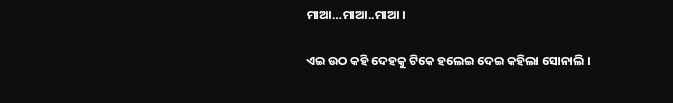ମାଆ…ମାଆ..ମାଆ ।

ଏଇ ଉଠ କହି ଦେହକୁ ଟିକେ ହଲେଇ ଦେଇ କହିଲା ସୋନାଲି ।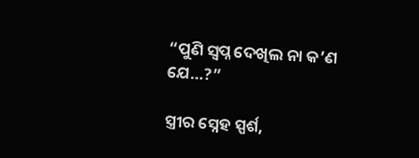“ପୁଣି ସ୍ୱପ୍ନ ଦେଖିଲ ନା କ’ଣ ଯେ…?”

ସ୍ତ୍ରୀର ସ୍ନେହ ସ୍ପର୍ଶ,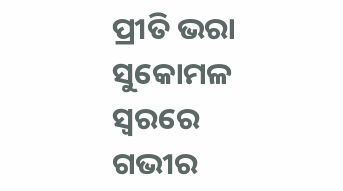ପ୍ରୀତି ଭରା ସୁକୋମଳ ସ୍ୱରରେ ଗଭୀର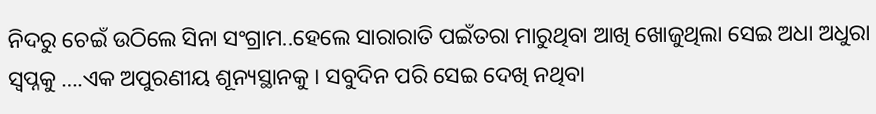ନିଦରୁ ଚେଇଁ ଉଠିଲେ ସିନା ସଂଗ୍ରାମ..ହେଲେ ସାରାରାତି ପଇଁତରା ମାରୁଥିବା ଆଖି ଖୋଜୁଥିଲା ସେଇ ଅଧା ଅଧୁରା ସ୍ୱପ୍ନକୁ ….ଏକ ଅପୁରଣୀୟ ଶୂନ୍ୟସ୍ଥାନକୁ । ସବୁଦିନ ପରି ସେଇ ଦେଖି ନଥିବା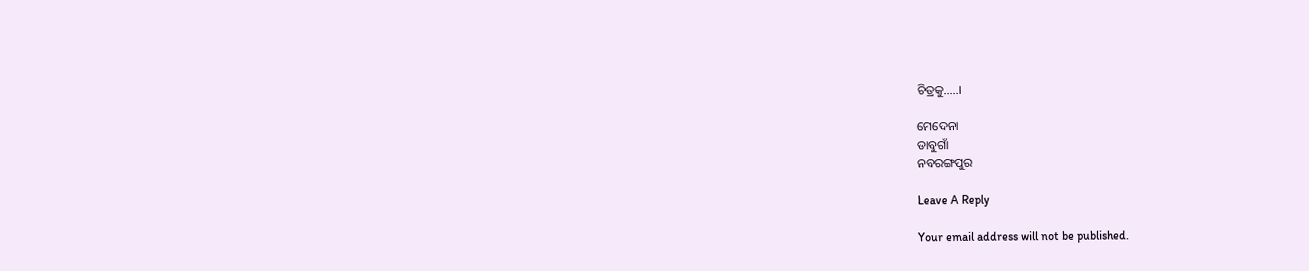ଚିତ୍ରକୁ…..।

ମେଦେନା
ଡାବୁଗାଁ
ନବରଙ୍ଗପୁର

Leave A Reply

Your email address will not be published.